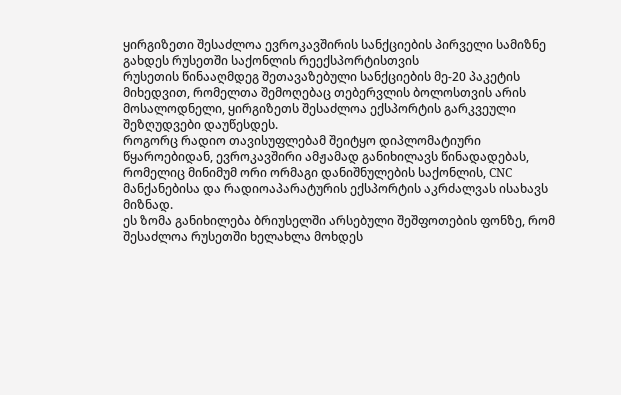ყირგიზეთი შესაძლოა ევროკავშირის სანქციების პირველი სამიზნე გახდეს რუსეთში საქონლის რეექსპორტისთვის
რუსეთის წინააღმდეგ შეთავაზებული სანქციების მე-20 პაკეტის მიხედვით, რომელთა შემოღებაც თებერვლის ბოლოსთვის არის მოსალოდნელი, ყირგიზეთს შესაძლოა ექსპორტის გარკვეული შეზღუდვები დაუწესდეს.
როგორც რადიო თავისუფლებამ შეიტყო დიპლომატიური წყაროებიდან, ევროკავშირი ამჟამად განიხილავს წინადადებას, რომელიც მინიმუმ ორი ორმაგი დანიშნულების საქონლის, CNC მანქანებისა და რადიოაპარატურის ექსპორტის აკრძალვას ისახავს მიზნად.
ეს ზომა განიხილება ბრიუსელში არსებული შეშფოთების ფონზე, რომ შესაძლოა რუსეთში ხელახლა მოხდეს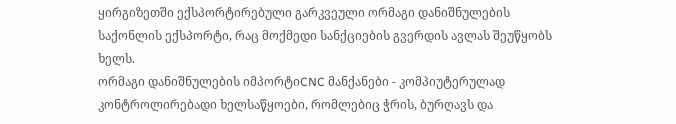ყირგიზეთში ექსპორტირებული გარკვეული ორმაგი დანიშნულების საქონლის ექსპორტი, რაც მოქმედი სანქციების გვერდის ავლას შეუწყობს ხელს.
ორმაგი დანიშნულების იმპორტიCNC მანქანები - კომპიუტერულად კონტროლირებადი ხელსაწყოები, რომლებიც ჭრის, ბურღავს და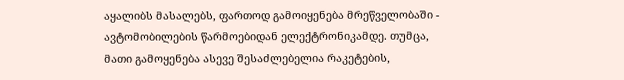აყალიბს მასალებს, ფართოდ გამოიყენება მრეწველობაში - ავტომობილების წარმოებიდან ელექტრონიკამდე. თუმცა, მათი გამოყენება ასევე შესაძლებელია რაკეტების,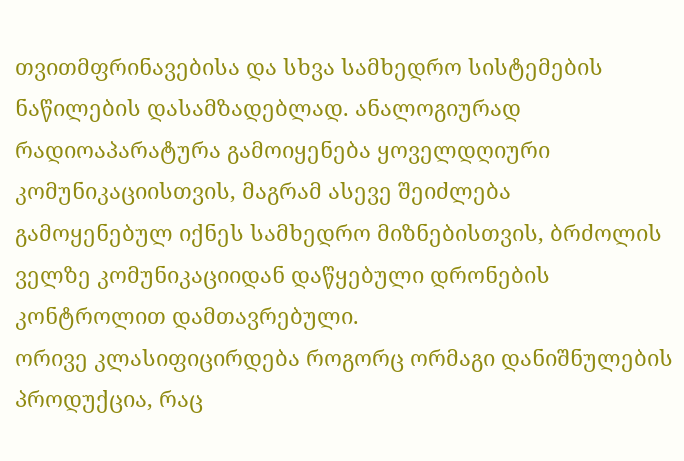თვითმფრინავებისა და სხვა სამხედრო სისტემების ნაწილების დასამზადებლად. ანალოგიურად რადიოაპარატურა გამოიყენება ყოველდღიური კომუნიკაციისთვის, მაგრამ ასევე შეიძლება გამოყენებულ იქნეს სამხედრო მიზნებისთვის, ბრძოლის ველზე კომუნიკაციიდან დაწყებული დრონების კონტროლით დამთავრებული.
ორივე კლასიფიცირდება როგორც ორმაგი დანიშნულების პროდუქცია, რაც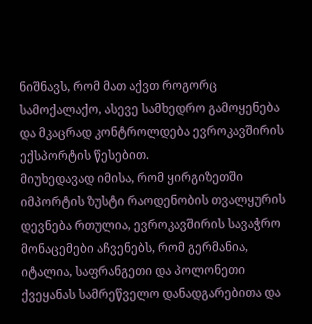ნიშნავს, რომ მათ აქვთ როგორც სამოქალაქო, ასევე სამხედრო გამოყენება და მკაცრად კონტროლდება ევროკავშირის ექსპორტის წესებით.
მიუხედავად იმისა, რომ ყირგიზეთში იმპორტის ზუსტი რაოდენობის თვალყურის დევნება რთულია, ევროკავშირის სავაჭრო მონაცემები აჩვენებს, რომ გერმანია, იტალია, საფრანგეთი და პოლონეთი ქვეყანას სამრეწველო დანადგარებითა და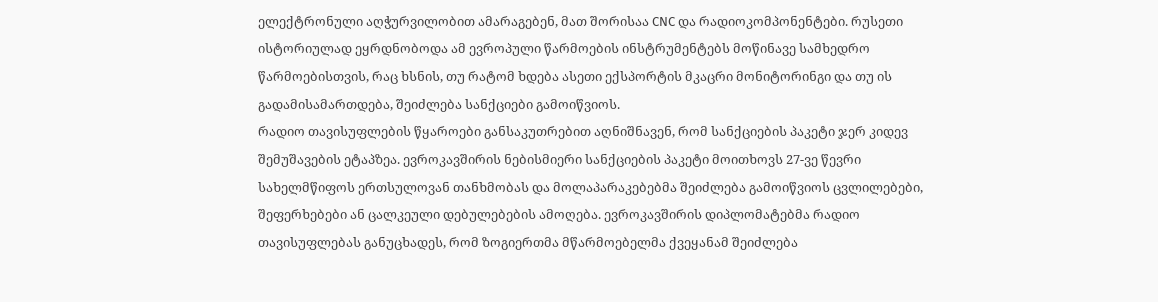ელექტრონული აღჭურვილობით ამარაგებენ, მათ შორისაა CNC და რადიოკომპონენტები. რუსეთი ისტორიულად ეყრდნობოდა ამ ევროპული წარმოების ინსტრუმენტებს მოწინავე სამხედრო წარმოებისთვის, რაც ხსნის, თუ რატომ ხდება ასეთი ექსპორტის მკაცრი მონიტორინგი და თუ ის გადამისამართდება, შეიძლება სანქციები გამოიწვიოს.
რადიო თავისუფლების წყაროები განსაკუთრებით აღნიშნავენ, რომ სანქციების პაკეტი ჯერ კიდევ შემუშავების ეტაპზეა. ევროკავშირის ნებისმიერი სანქციების პაკეტი მოითხოვს 27-ვე წევრი სახელმწიფოს ერთსულოვან თანხმობას და მოლაპარაკებებმა შეიძლება გამოიწვიოს ცვლილებები, შეფერხებები ან ცალკეული დებულებების ამოღება. ევროკავშირის დიპლომატებმა რადიო თავისუფლებას განუცხადეს, რომ ზოგიერთმა მწარმოებელმა ქვეყანამ შეიძლება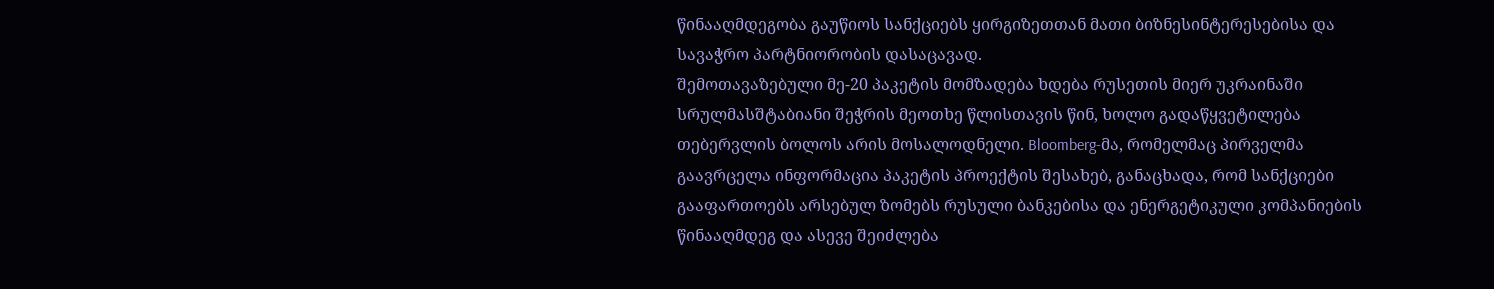წინააღმდეგობა გაუწიოს სანქციებს ყირგიზეთთან მათი ბიზნესინტერესებისა და სავაჭრო პარტნიორობის დასაცავად.
შემოთავაზებული მე-20 პაკეტის მომზადება ხდება რუსეთის მიერ უკრაინაში სრულმასშტაბიანი შეჭრის მეოთხე წლისთავის წინ, ხოლო გადაწყვეტილება თებერვლის ბოლოს არის მოსალოდნელი. Bloomberg-მა, რომელმაც პირველმა გაავრცელა ინფორმაცია პაკეტის პროექტის შესახებ, განაცხადა, რომ სანქციები გააფართოებს არსებულ ზომებს რუსული ბანკებისა და ენერგეტიკული კომპანიების წინააღმდეგ და ასევე შეიძლება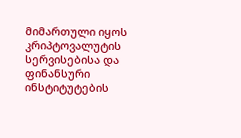მიმართული იყოს კრიპტოვალუტის სერვისებისა და ფინანსური ინსტიტუტების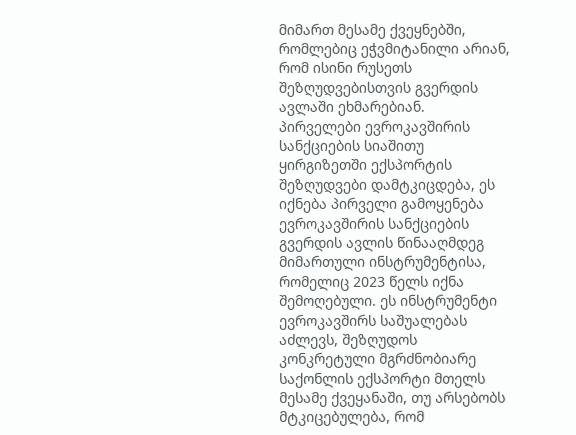მიმართ მესამე ქვეყნებში, რომლებიც ეჭვმიტანილი არიან, რომ ისინი რუსეთს შეზღუდვებისთვის გვერდის ავლაში ეხმარებიან.
პირველები ევროკავშირის სანქციების სიაშითუ ყირგიზეთში ექსპორტის შეზღუდვები დამტკიცდება, ეს იქნება პირველი გამოყენება ევროკავშირის სანქციების გვერდის ავლის წინააღმდეგ მიმართული ინსტრუმენტისა, რომელიც 2023 წელს იქნა შემოღებული. ეს ინსტრუმენტი ევროკავშირს საშუალებას აძლევს, შეზღუდოს კონკრეტული მგრძნობიარე საქონლის ექსპორტი მთელს მესამე ქვეყანაში, თუ არსებობს მტკიცებულება, რომ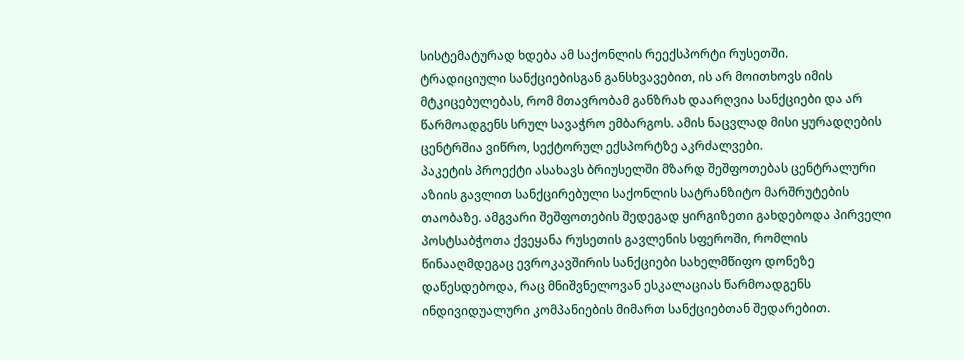სისტემატურად ხდება ამ საქონლის რეექსპორტი რუსეთში.
ტრადიციული სანქციებისგან განსხვავებით, ის არ მოითხოვს იმის მტკიცებულებას, რომ მთავრობამ განზრახ დაარღვია სანქციები და არ წარმოადგენს სრულ სავაჭრო ემბარგოს. ამის ნაცვლად მისი ყურადღების ცენტრშია ვიწრო, სექტორულ ექსპორტზე აკრძალვები.
პაკეტის პროექტი ასახავს ბრიუსელში მზარდ შეშფოთებას ცენტრალური აზიის გავლით სანქცირებული საქონლის სატრანზიტო მარშრუტების თაობაზე. ამგვარი შეშფოთების შედეგად ყირგიზეთი გახდებოდა პირველი პოსტსაბჭოთა ქვეყანა რუსეთის გავლენის სფეროში, რომლის წინააღმდეგაც ევროკავშირის სანქციები სახელმწიფო დონეზე დაწესდებოდა, რაც მნიშვნელოვან ესკალაციას წარმოადგენს ინდივიდუალური კომპანიების მიმართ სანქციებთან შედარებით.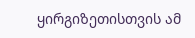ყირგიზეთისთვის ამ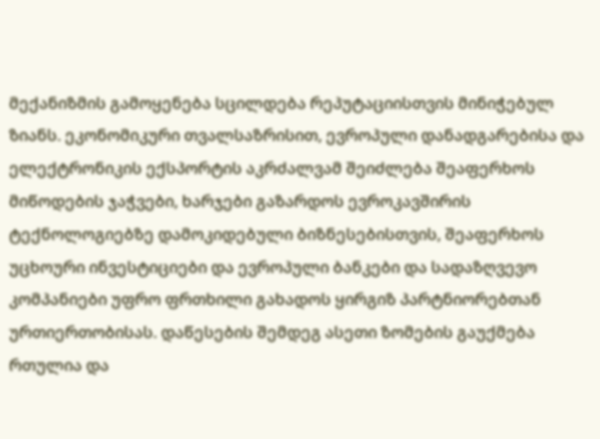მექანიზმის გამოყენება სცილდება რეპუტაციისთვის მინიჭებულ ზიანს. ეკონომიკური თვალსაზრისით, ევროპული დანადგარებისა და ელექტრონიკის ექსპორტის აკრძალვამ შეიძლება შეაფერხოს მიწოდების ჯაჭვები, ხარჯები გაზარდოს ევროკავშირის ტექნოლოგიებზე დამოკიდებული ბიზნესებისთვის, შეაფერხოს უცხოური ინვესტიციები და ევროპული ბანკები და სადაზღვევო კომპანიები უფრო ფრთხილი გახადოს ყირგიზ პარტნიორებთან ურთიერთობისას. დაწესების შემდეგ ასეთი ზომების გაუქმება რთულია და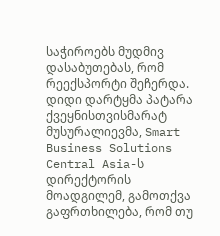საჭიროებს მუდმივ დასაბუთებას, რომ რეექსპორტი შეჩერდა.
დიდი დარტყმა პატარა ქვეყნისთვისმარატ მუსურალიევმა, Smart Business Solutions Central Asia-ს დირექტორის მოადგილემ, გამოთქვა გაფრთხილება, რომ თუ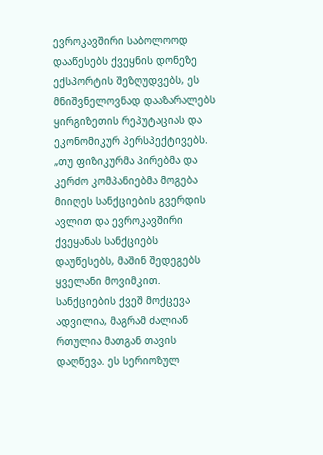ევროკავშირი საბოლოოდ დააწესებს ქვეყნის დონეზე ექსპორტის შეზღუდვებს, ეს მნიშვნელოვნად დააზარალებს ყირგიზეთის რეპუტაციას და ეკონომიკურ პერსპექტივებს.
„თუ ფიზიკურმა პირებმა და კერძო კომპანიებმა მოგება მიიღეს სანქციების გვერდის ავლით და ევროკავშირი ქვეყანას სანქციებს დაუწესებს, მაშინ შედეგებს ყველანი მოვიმკით. სანქციების ქვეშ მოქცევა ადვილია, მაგრამ ძალიან რთულია მათგან თავის დაღწევა. ეს სერიოზულ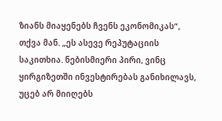ზიანს მიაყენებს ჩვენს ეკონომიკას“, თქვა მან. „ეს ასევე რეპუტაციის საკითხია. ნებისმიერი პირი, ვინც ყირგიზეთში ინვესტირებას განიხილავს, უცებ არ მიიღებს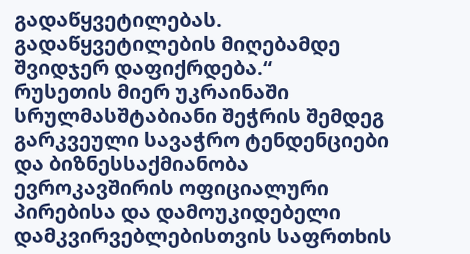გადაწყვეტილებას. გადაწყვეტილების მიღებამდე შვიდჯერ დაფიქრდება.“
რუსეთის მიერ უკრაინაში სრულმასშტაბიანი შეჭრის შემდეგ გარკვეული სავაჭრო ტენდენციები და ბიზნესსაქმიანობა ევროკავშირის ოფიციალური პირებისა და დამოუკიდებელი დამკვირვებლებისთვის საფრთხის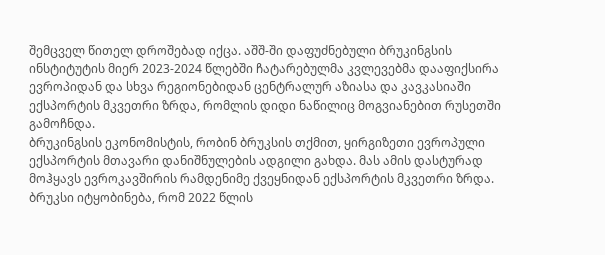შემცველ წითელ დროშებად იქცა. აშშ-ში დაფუძნებული ბრუკინგსის ინსტიტუტის მიერ 2023-2024 წლებში ჩატარებულმა კვლევებმა დააფიქსირა ევროპიდან და სხვა რეგიონებიდან ცენტრალურ აზიასა და კავკასიაში ექსპორტის მკვეთრი ზრდა, რომლის დიდი ნაწილიც მოგვიანებით რუსეთში გამოჩნდა.
ბრუკინგსის ეკონომისტის, რობინ ბრუკსის თქმით, ყირგიზეთი ევროპული ექსპორტის მთავარი დანიშნულების ადგილი გახდა. მას ამის დასტურად მოჰყავს ევროკავშირის რამდენიმე ქვეყნიდან ექსპორტის მკვეთრი ზრდა.
ბრუკსი იტყობინება, რომ 2022 წლის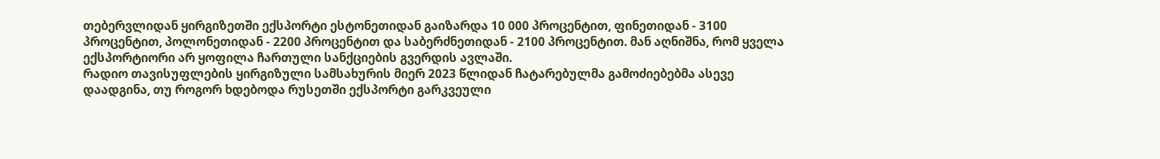თებერვლიდან ყირგიზეთში ექსპორტი ესტონეთიდან გაიზარდა 10 000 პროცენტით, ფინეთიდან - 3100 პროცენტით, პოლონეთიდან - 2200 პროცენტით და საბერძნეთიდან - 2100 პროცენტით. მან აღნიშნა, რომ ყველა ექსპორტიორი არ ყოფილა ჩართული სანქციების გვერდის ავლაში.
რადიო თავისუფლების ყირგიზული სამსახურის მიერ 2023 წლიდან ჩატარებულმა გამოძიებებმა ასევე დაადგინა, თუ როგორ ხდებოდა რუსეთში ექსპორტი გარკვეული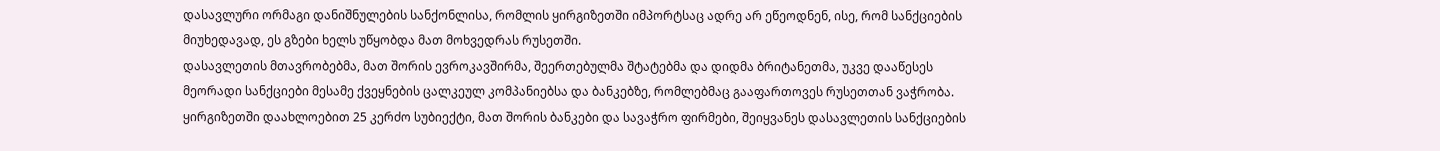დასავლური ორმაგი დანიშნულების სანქონლისა, რომლის ყირგიზეთში იმპორტსაც ადრე არ ეწეოდნენ, ისე, რომ სანქციების მიუხედავად, ეს გზები ხელს უწყობდა მათ მოხვედრას რუსეთში.
დასავლეთის მთავრობებმა, მათ შორის ევროკავშირმა, შეერთებულმა შტატებმა და დიდმა ბრიტანეთმა, უკვე დააწესეს მეორადი სანქციები მესამე ქვეყნების ცალკეულ კომპანიებსა და ბანკებზე, რომლებმაც გააფართოვეს რუსეთთან ვაჭრობა.
ყირგიზეთში დაახლოებით 25 კერძო სუბიექტი, მათ შორის ბანკები და სავაჭრო ფირმები, შეიყვანეს დასავლეთის სანქციების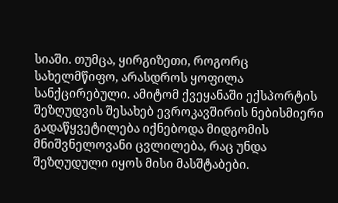სიაში. თუმცა, ყირგიზეთი, როგორც სახელმწიფო, არასდროს ყოფილა სანქცირებული. ამიტომ ქვეყანაში ექსპორტის შეზღუდვის შესახებ ევროკავშირის ნებისმიერი გადაწყვეტილება იქნებოდა მიდგომის მნიშვნელოვანი ცვლილება, რაც უნდა შეზღუდული იყოს მისი მასშტაბები.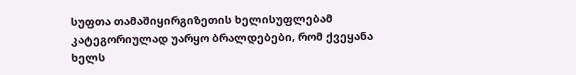სუფთა თამაშიყირგიზეთის ხელისუფლებამ კატეგორიულად უარყო ბრალდებები, რომ ქვეყანა ხელს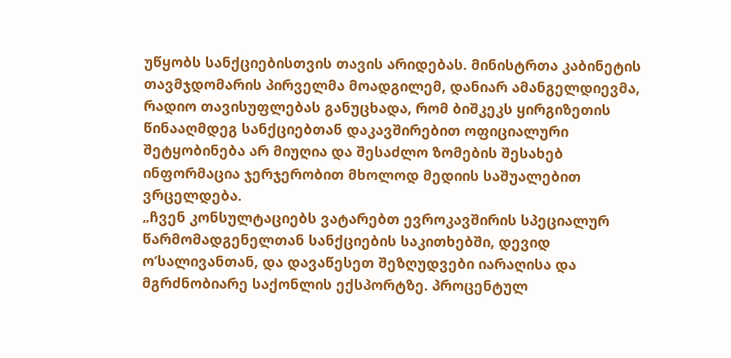უწყობს სანქციებისთვის თავის არიდებას. მინისტრთა კაბინეტის თავმჯდომარის პირველმა მოადგილემ, დანიარ ამანგელდიევმა, რადიო თავისუფლებას განუცხადა, რომ ბიშკეკს ყირგიზეთის წინააღმდეგ სანქციებთან დაკავშირებით ოფიციალური შეტყობინება არ მიუღია და შესაძლო ზომების შესახებ ინფორმაცია ჯერჯერობით მხოლოდ მედიის საშუალებით ვრცელდება.
„ჩვენ კონსულტაციებს ვატარებთ ევროკავშირის სპეციალურ წარმომადგენელთან სანქციების საკითხებში, დევიდ ო’სალივანთან, და დავაწესეთ შეზღუდვები იარაღისა და მგრძნობიარე საქონლის ექსპორტზე. პროცენტულ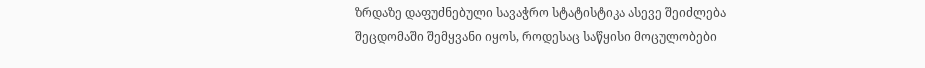ზრდაზე დაფუძნებული სავაჭრო სტატისტიკა ასევე შეიძლება შეცდომაში შემყვანი იყოს, როდესაც საწყისი მოცულობები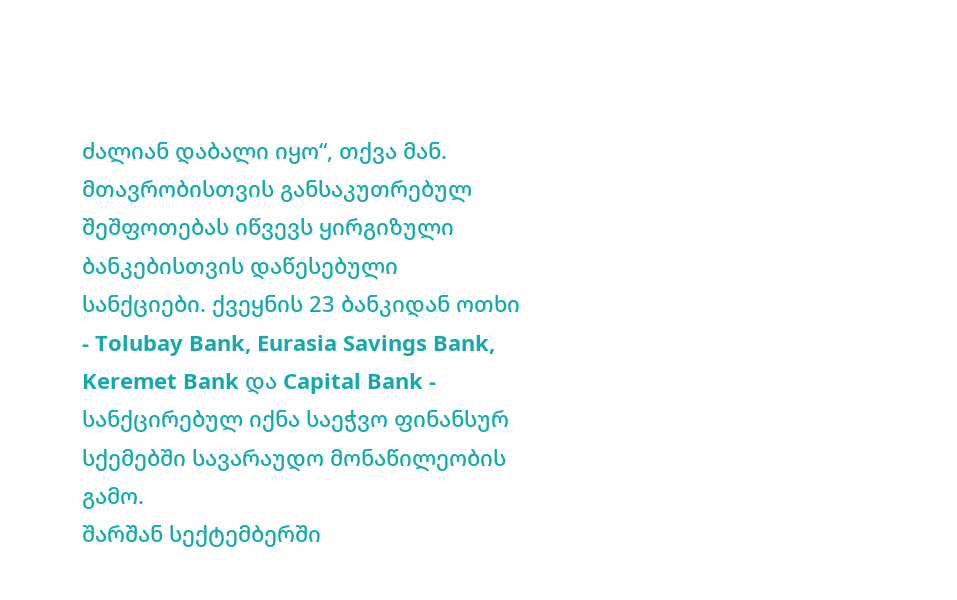ძალიან დაბალი იყო“, თქვა მან.
მთავრობისთვის განსაკუთრებულ შეშფოთებას იწვევს ყირგიზული ბანკებისთვის დაწესებული სანქციები. ქვეყნის 23 ბანკიდან ოთხი - Tolubay Bank, Eurasia Savings Bank, Keremet Bank და Capital Bank - სანქცირებულ იქნა საეჭვო ფინანსურ სქემებში სავარაუდო მონაწილეობის გამო.
შარშან სექტემბერში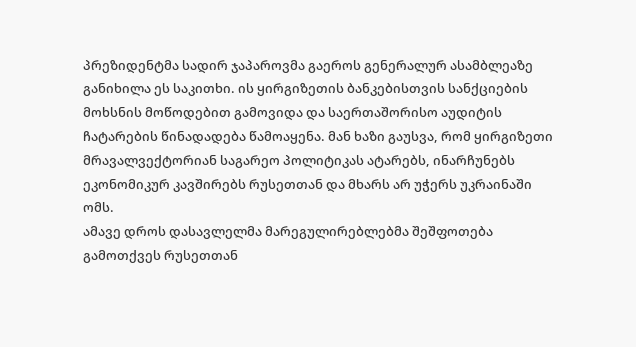პრეზიდენტმა სადირ ჯაპაროვმა გაეროს გენერალურ ასამბლეაზე განიხილა ეს საკითხი. ის ყირგიზეთის ბანკებისთვის სანქციების მოხსნის მოწოდებით გამოვიდა და საერთაშორისო აუდიტის ჩატარების წინადადება წამოაყენა. მან ხაზი გაუსვა, რომ ყირგიზეთი მრავალვექტორიან საგარეო პოლიტიკას ატარებს, ინარჩუნებს ეკონომიკურ კავშირებს რუსეთთან და მხარს არ უჭერს უკრაინაში ომს.
ამავე დროს დასავლელმა მარეგულირებლებმა შეშფოთება გამოთქვეს რუსეთთან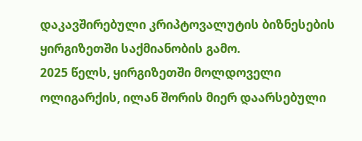დაკავშირებული კრიპტოვალუტის ბიზნესების ყირგიზეთში საქმიანობის გამო.
2025 წელს, ყირგიზეთში მოლდოველი ოლიგარქის, ილან შორის მიერ დაარსებული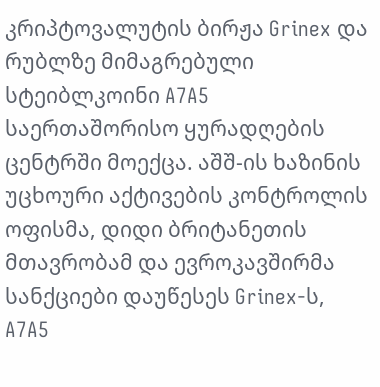კრიპტოვალუტის ბირჟა Grinex და რუბლზე მიმაგრებული სტეიბლკოინი A7A5 საერთაშორისო ყურადღების ცენტრში მოექცა. აშშ-ის ხაზინის უცხოური აქტივების კონტროლის ოფისმა, დიდი ბრიტანეთის მთავრობამ და ევროკავშირმა სანქციები დაუწესეს Grinex-ს, A7A5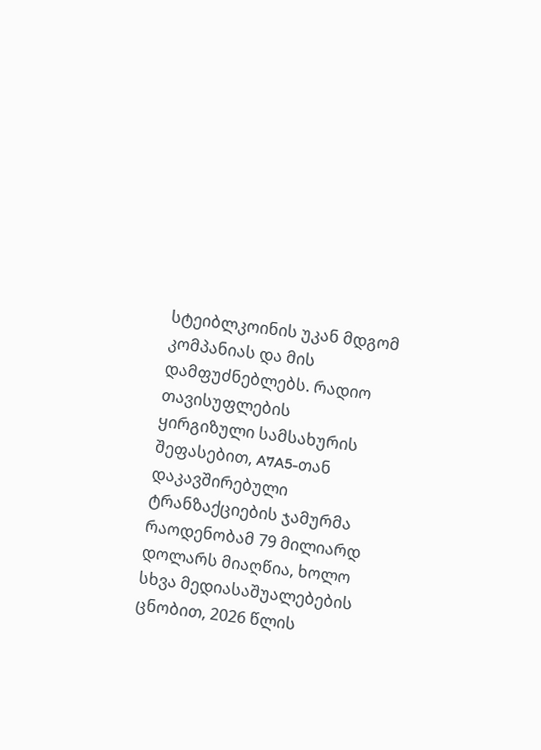სტეიბლკოინის უკან მდგომ კომპანიას და მის დამფუძნებლებს. რადიო თავისუფლების ყირგიზული სამსახურის შეფასებით, A7A5-თან დაკავშირებული ტრანზაქციების ჯამურმა რაოდენობამ 79 მილიარდ დოლარს მიაღწია, ხოლო სხვა მედიასაშუალებების ცნობით, 2026 წლის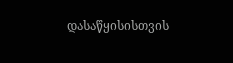დასაწყისისთვის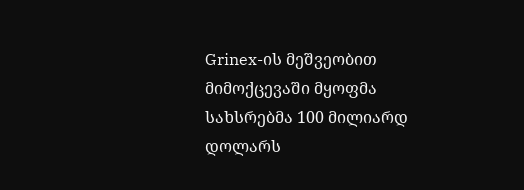Grinex-ის მეშვეობით მიმოქცევაში მყოფმა სახსრებმა 100 მილიარდ დოლარს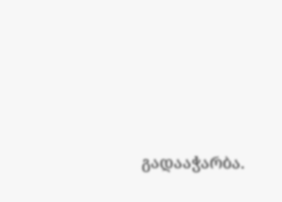გადააჭარბა.